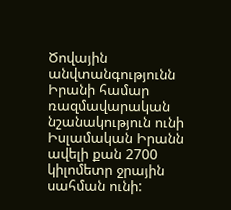Ծովային անվտանգությունն Իրանի համար ռազմավարական նշանակություն ունի
Իսլամական Իրանն ավելի քան 2700 կիլոմետր ջրային սահման ունի: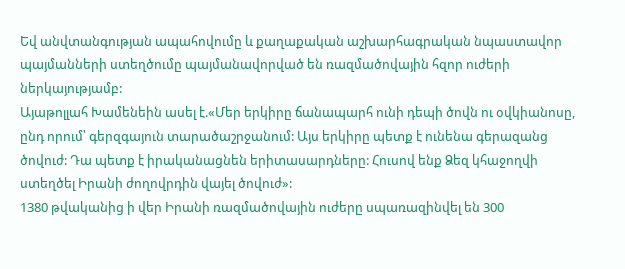Եվ անվտանգության ապահովումը և քաղաքական աշխարհագրական նպաստավոր պայմանների ստեղծումը պայմանավորված են ռազմածովային հզոր ուժերի ներկայությամբ:
Այաթոլլահ Խամենեին ասել է.«Մեր երկիրը ճանապարհ ունի դեպի ծովն ու օվկիանոսը, ընդ որում՝ գերզգայուն տարածաշրջանում: Այս երկիրը պետք է ունենա գերազանց ծովուժ: Դա պետք է իրականացնեն երիտասարդները: Հուսով ենք Ձեզ կհաջողվի ստեղծել Իրանի ժողովրդին վայել ծովուժ»:
1380 թվականից ի վեր Իրանի ռազմածովային ուժերը սպառազինվել են 300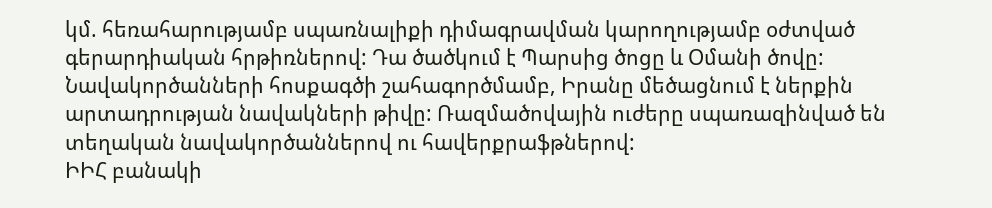կմ. հեռահարությամբ սպառնալիքի դիմագրավման կարողությամբ օժտված գերարդիական հրթիռներով: Դա ծածկում է Պարսից ծոցը և Օմանի ծովը: Նավակործանների հոսքագծի շահագործմամբ, Իրանը մեծացնում է ներքին արտադրության նավակների թիվը: Ռազմածովային ուժերը սպառազինված են տեղական նավակործաններով ու հավերքրաֆթներով:
ԻԻՀ բանակի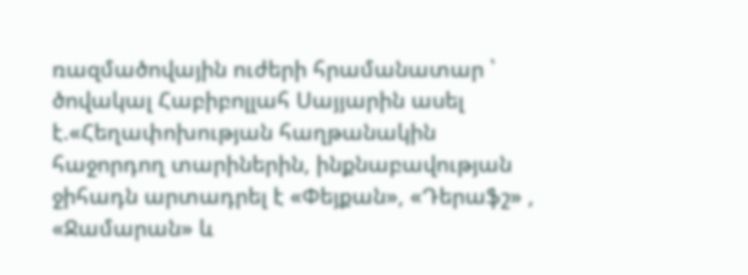ռազմածովային ուժերի հրամանատար ՝ ծովակալ Հաբիբոլլահ Սայյարին ասել է.«Հեղափոխության հաղթանակին հաջորդող տարիներին, ինքնաբավության ջիհադն արտադրել է «Փեյքան», «Դերաֆշ» , «Ջամարան» և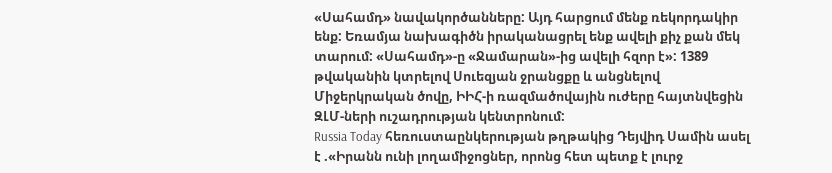«Սահամդ» նավակործանները: Այդ հարցում մենք ռեկորդակիր ենք: Եռամյա նախագիծն իրականացրել ենք ավելի քիչ քան մեկ տարում: «Սահամդ»-ը «Ջամարան»-ից ավելի հզոր է»: 1389 թվականին կտրելով Սուեզյան ջրանցքը և անցնելով Միջերկրական ծովը, ԻԻՀ-ի ռազմածովային ուժերը հայտնվեցին ԶԼՄ-ների ուշադրության կենտրոնում:
Russia Today հեռուստաընկերության թղթակից Դեյվիդ Սամին ասել է .«Իրանն ունի լողամիջոցներ, որոնց հետ պետք է լուրջ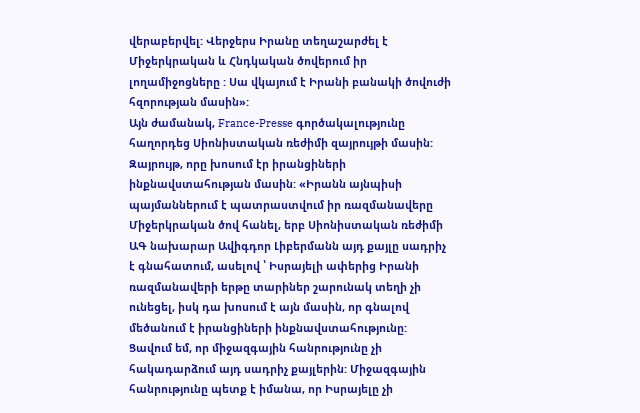վերաբերվել: Վերջերս Իրանը տեղաշարժել է Միջերկրական և Հնդկական ծովերում իր լողամիջոցները : Սա վկայում է Իրանի բանակի ծովուժի հզորության մասին»:
Այն ժամանակ, France-Presse գործակալությունը հաղորդեց Սիոնիստական ռեժիմի զայրույթի մասին: Զայրույթ, որը խոսում էր իրանցիների ինքնավստահության մասին: «Իրանն այնպիսի պայմաններում է պատրաստվում իր ռազմանավերը Միջերկրական ծով հանել, երբ Սիոնիստական ռեժիմի ԱԳ նախարար Ավիգդոր Լիբերմանն այդ քայլը սադրիչ է գնահատում, ասելով ՝ Իսրայելի ափերից Իրանի ռազմանավերի երթը տարիներ շարունակ տեղի չի ունեցել, իսկ դա խոսում է այն մասին, որ գնալով մեծանում է իրանցիների ինքնավստահությունը: Ցավում եմ, որ միջազգային հանրությունը չի հակադարձում այդ սադրիչ քայլերին: Միջազգային հանրությունը պետք է իմանա, որ Իսրայելը չի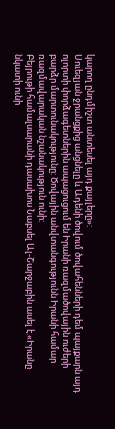կարող ընդմիշտ անտեսել այդ քայլերը»:
Սուեզյան ջրանցքից անցնելը և Ադենի ծովում ծովահենների դեմ պայքարն այդ ոլորտի փորձագետներին ապացուցում են Իրանի ռազմածովային ուժերի բարձր մարտունակությունը: Ծովային անվտանգությունն Իրանի համար ռազմավարական նշանակություն ունի:
Բեյրութի համալսարանի դասախոս Նաբսել Ալ-Շարջաբին ասել է.«Իրանը նկատի ունի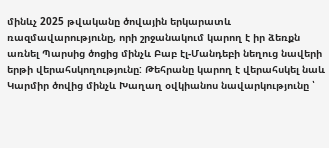մինևչ 2025 թվականը ծովային երկարատև ռազմավարությունը, որի շրջանակում կարող է իր ձեռքն առնել Պարսից ծոցից մինչև Բաբ էլ-Մանդեբի նեղուց նավերի երթի վերահսկողությունը: Թեհրանը կարող է վերահսկել նաև Կարմիր ծովից մինչև Խաղաղ օվկիանոս նավարկությունը ՝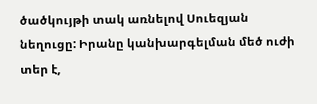ծածկույթի տակ առնելով Սուեզյան նեղուցը: Իրանը կանխարգելման մեծ ուժի տեր է,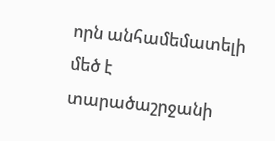որն անհամեմատելի մեծ է տարածաշրջանի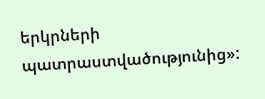երկրների պատրաստվածությունից»: